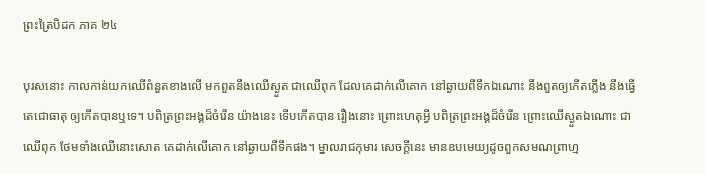ព្រះត្រៃបិដក ភាគ ២៤

បុរសនោះ កាលកាន់យកឈើពំនួតខាងលើ មកពួតនឹងឈើស្ងួត ជាឈើពុក ដែលគេដាក់លើគោក នៅឆ្ងាយពីទឹកឯណោះ នឹងពួតឲ្យកើតភ្លើង នឹងធ្វើតេជោធាតុ ឲ្យកើតបានឬទេ។ បពិត្រព្រះអង្គដ៏ចំរើន យ៉ាងនេះ ទើបកើតបាន រឿងនោះ ព្រោះហេតុអ្វី បពិត្រព្រះអង្គដ៏ចំរើន ព្រោះឈើស្ងួតឯណោះ ជាឈើពុក ថែមទាំងឈើនោះសោត គេដាក់លើគោក នៅឆ្ងាយពីទឹកផង។ ម្នាលរាជកុមារ សេចក្តីនេះ មានឧបមេយ្យដូចពួកសមណព្រាហ្ម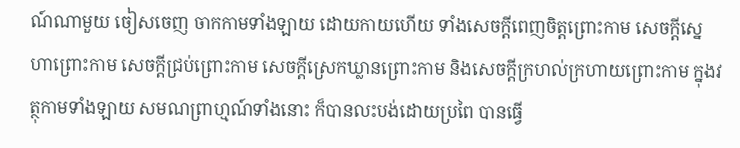ណ៍ណាមួយ ចៀសចេញ ចាកកាមទាំងឡាយ ដោយកាយហើយ ទាំងសេចក្តីពេញចិត្តព្រោះកាម សេចក្តីស្នេហាព្រោះកាម សេចក្តីជ្រប់ព្រោះកាម សេចក្តីស្រេកឃ្លានព្រោះកាម និងសេចក្តីក្រហល់ក្រហាយព្រោះកាម ក្នុងវត្ថុកាមទាំងឡាយ សមណព្រាហ្មណ៍ទាំងនោះ ក៏បានលះបង់ដោយប្រពៃ បានធ្វើ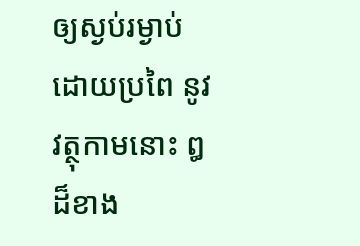ឲ្យស្ងប់រម្ងាប់ ដោយប្រពៃ នូវវត្ថុកាមនោះ ឰដ៏ខាង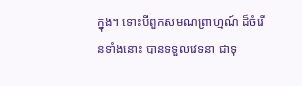ក្នុង។ ទោះបីពួកសមណព្រាហ្មណ៍ ដ៏ចំរើនទាំងនោះ បានទទួលវេទនា ជាទុ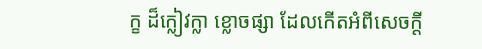ក្ខ ដ៏ក្លៀវក្លា ខ្លោចផ្សា ដែលកើតអំពីសេចក្តី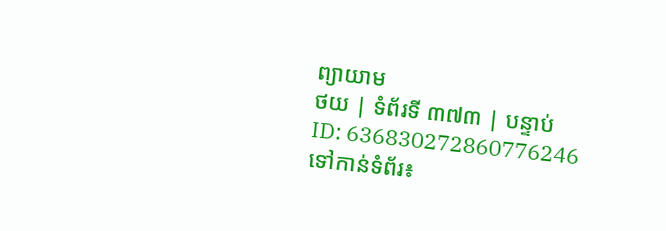ព្យាយាម
ថយ | ទំព័រទី ៣៧៣ | បន្ទាប់
ID: 636830272860776246
ទៅកាន់ទំព័រ៖